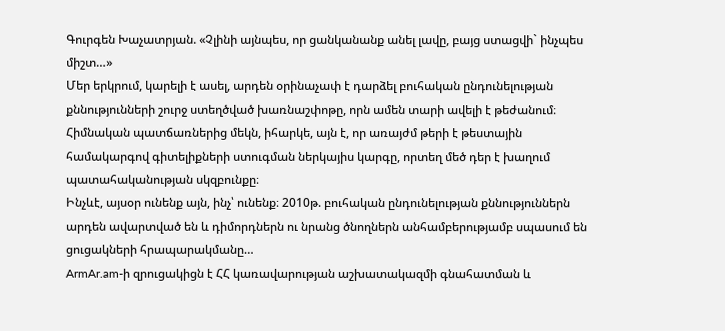Գուրգեն Խաչատրյան. «Չլինի այնպես, որ ցանկանանք անել լավը, բայց ստացվի` ինչպես միշտ…»
Մեր երկրում, կարելի է ասել, արդեն օրինաչափ է դարձել բուհական ընդունելության քննությունների շուրջ ստեղծված խառնաշփոթը, որն ամեն տարի ավելի է թեժանում։ Հիմնական պատճառներից մեկն, իհարկե, այն է, որ առայժմ թերի է թեստային համակարգով գիտելիքների ստուգման ներկայիս կարգը, որտեղ մեծ դեր է խաղում պատահականության սկզբունքը։
Ինչևէ, այսօր ունենք այն, ինչ՝ ունենք։ 2010թ. բուհական ընդունելության քննություններն արդեն ավարտված են և դիմորդներն ու նրանց ծնողներն անհամբերությամբ սպասում են ցուցակների հրապարակմանը…
ArmAr.am-ի զրուցակիցն է ՀՀ կառավարության աշխատակազմի գնահատման և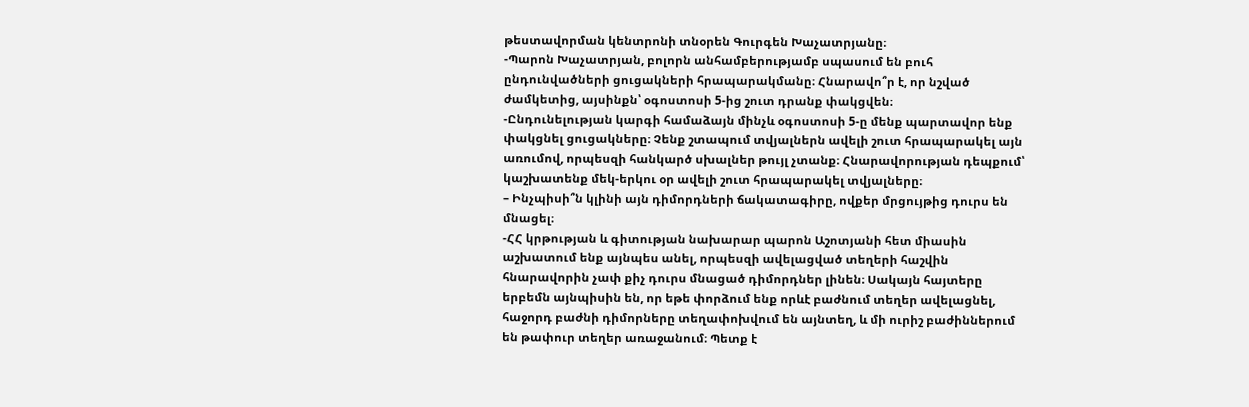թեստավորման կենտրոնի տնօրեն Գուրգեն Խաչատրյանը։
-Պարոն Խաչատրյան, բոլորն անհամբերությամբ սպասում են բուհ ընդունվածների ցուցակների հրապարակմանը։ Հնարավո՞ր է, որ նշված ժամկետից, այսինքն՝ օգոստոսի 5-ից շուտ դրանք փակցվեն։
-Ընդունելության կարգի համաձայն մինչև օգոստոսի 5-ը մենք պարտավոր ենք փակցնել ցուցակները։ Չենք շտապում տվյալներն ավելի շուտ հրապարակել այն առումով, որպեսզի հանկարծ սխալներ թույլ չտանք։ Հնարավորության դեպքում՝ կաշխատենք մեկ-երկու օր ավելի շուտ հրապարակել տվյալները։
– Ինչպիսի՞ն կլինի այն դիմորդների ճակատագիրը, ովքեր մրցույթից դուրս են մնացել։
-ՀՀ կրթության և գիտության նախարար պարոն Աշոտյանի հետ միասին աշխատում ենք այնպես անել, որպեսզի ավելացված տեղերի հաշվին հնարավորին չափ քիչ դուրս մնացած դիմորդներ լինեն։ Սակայն հայտերը երբեմն այնպիսին են, որ եթե փորձում ենք որևէ բաժնում տեղեր ավելացնել, հաջորդ բաժնի դիմորները տեղափոխվում են այնտեղ, և մի ուրիշ բաժիններում են թափուր տեղեր առաջանում։ Պետք է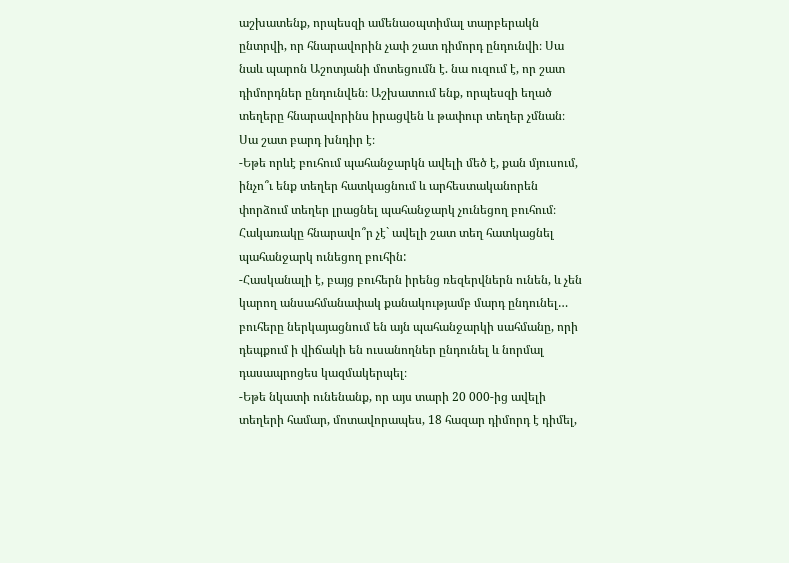աշխատենք, որպեսզի ամենաօպտիմալ տարբերակն ընտրվի, որ հնարավորին չափ շատ դիմորդ ընդունվի։ Սա նաև պարոն Աշոտյանի մոտեցումն է. նա ուզում է, որ շատ դիմորդներ ընդունվեն։ Աշխատում ենք, որպեսզի եղած տեղերը հնարավորինս իրացվեն և թափուր տեղեր չմնան։ Սա շատ բարդ խնդիր է։
-Եթե որևէ բուհում պահանջարկն ավելի մեծ է, քան մյուսում, ինչո՞ւ ենք տեղեր հատկացնում և արհեստականորեն փորձում տեղեր լրացնել պահանջարկ չունեցող բուհում։ Հակառակը հնարավո՞ր չէ` ավելի շատ տեղ հատկացնել պահանջարկ ունեցող բուհին:
-Հասկանալի է, բայց բուհերն իրենց ռեզերվներն ունեն, և չեն կարող անսահմանափակ քանակությամբ մարդ ընդունել… բուհերը ներկայացնում են այն պահանջարկի սահմանը, որի դեպքում ի վիճակի են ուսանողներ ընդունել և նորմալ դասապրոցես կազմակերպել։
-Եթե նկատի ունենանք, որ այս տարի 20 000-ից ավելի տեղերի համար, մոտավորապես, 18 հազար դիմորդ է դիմել,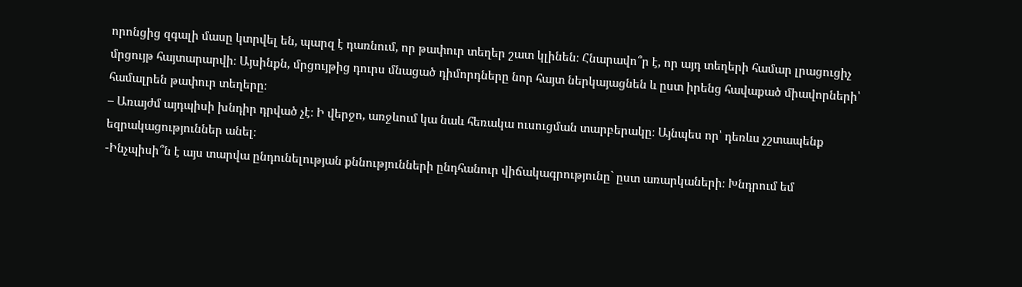որոնցից զգալի մասը կտրվել են, պարզ է դառնում, որ թափուր տեղեր շատ կլինեն։ Հնարավո՞ր է, որ այդ տեղերի համար լրացուցիչ մրցույթ հայտարարվի։ Այսինքն, մրցույթից դուրս մնացած դիմորդները նոր հայտ ներկայացնեն և ըստ իրենց հավաքած միավորների՝ համալրեն թափուր տեղերը։
– Առայժմ այդպիսի խնդիր դրված չէ։ Ի վերջո, առջևում կա նաև հեռակա ուսուցման տարբերակը։ Այնպես որ՝ դեռևս չշտապենք եզրակացություններ անել։
-Ինչպիսի՞ն է այս տարվա ընդունելության քննությունների ընդհանուր վիճակագրությունը` ըստ առարկաների։ Խնդրում եմ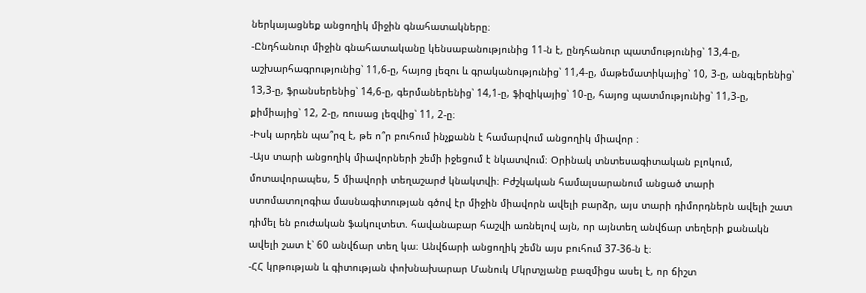ներկայացնեք անցողիկ միջին գնահատակները։
-Ընդհանուր միջին գնահատականը կենսաբանությունից 11-ն է, ընդհանուր պատմությունից՝ 13,4-ը, աշխարհագրությունից՝ 11,6-ը, հայոց լեզու և գրականությունից՝ 11,4-ը, մաթեմատիկայից՝ 10, 3-ը, անգլերենից՝ 13,3-ը, ֆրանսերենից՝ 14,6-ը, գերմաներենից՝ 14,1-ը, ֆիզիկայից՝ 10-ը, հայոց պատմությունից՝ 11,3-ը, քիմիայից՝ 12, 2-ը, ռուսաց լեզվից՝ 11, 2-ը։
-Իսկ արդեն պա՞րզ է, թե ո՞ր բուհում ինչքանն է համարվում անցողիկ միավոր ։
-Այս տարի անցողիկ միավորների շեմի իջեցում է նկատվում։ Օրինակ տնտեսագիտական բլոկում, մոտավորապես, 5 միավորի տեղաշարժ կնակտվի։ Բժշկական համալսարանում անցած տարի ստոմատոլոգիա մասնագիտության գծով էր միջին միավորն ավելի բարձր, այս տարի դիմորդներն ավելի շատ դիմել են բուժական ֆակուլտետ. հավանաբար հաշվի առնելով այն, որ այնտեղ անվճար տեղերի քանակն ավելի շատ է՝ 60 անվճար տեղ կա։ Անվճարի անցողիկ շեմն այս բուհում 37-36-ն է։
-ՀՀ կրթության և գիտության փոխնախարար Մանուկ Մկրտչյանը բազմիցս ասել է, որ ճիշտ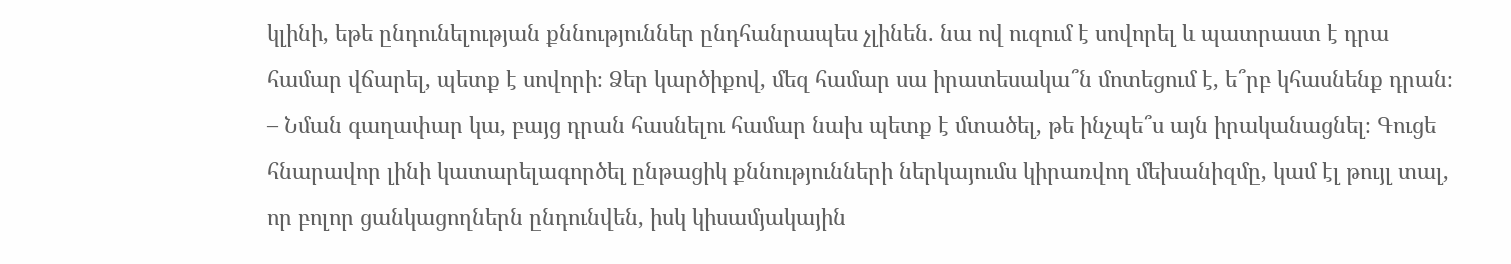կլինի, եթե ընդունելության քննություններ ընդհանրապես չլինեն. նա ով ուզում է սովորել և պատրաստ է դրա համար վճարել, պետք է սովորի։ Ձեր կարծիքով, մեզ համար սա իրատեսակա՞ն մոտեցում է, ե՞րբ կհասնենք դրան։
– Նման գաղափար կա, բայց դրան հասնելու համար նախ պետք է մտածել, թե ինչպե՞ս այն իրականացնել։ Գուցե հնարավոր լինի կատարելագործել ընթացիկ քննությունների ներկայումս կիրառվող մեխանիզմը, կամ էլ թույլ տալ, որ բոլոր ցանկացողներն ընդունվեն, իսկ կիսամյակային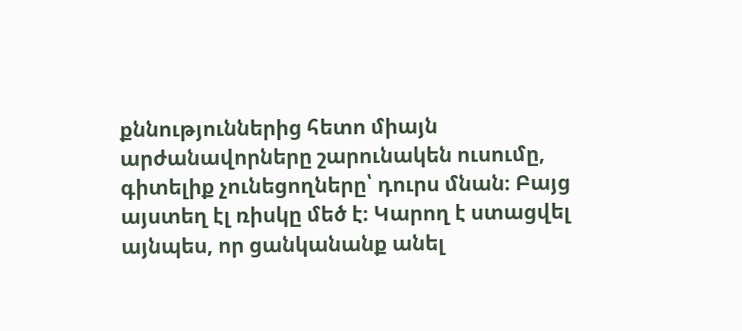քննություններից հետո միայն արժանավորները շարունակեն ուսումը, գիտելիք չունեցողները՝ դուրս մնան։ Բայց այստեղ էլ ռիսկը մեծ է։ Կարող է ստացվել այնպես, որ ցանկանանք անել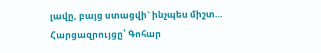լավը, բայց ստացվի` ինչպես միշտ…
Հարցազրույցը՝ Գոհար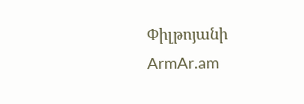Փիլթոյանի
ArmAr.am